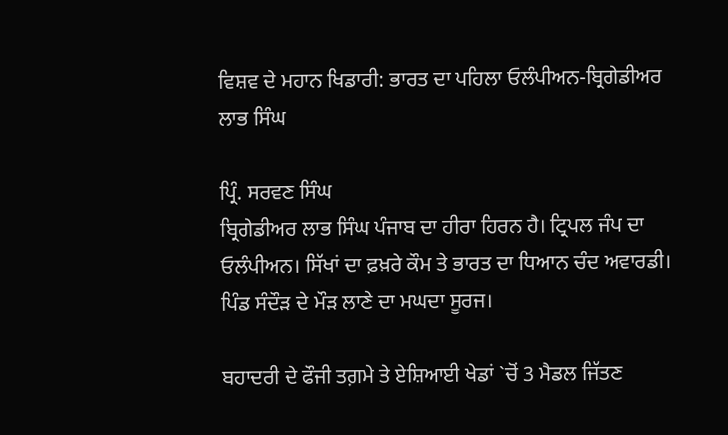ਵਿਸ਼ਵ ਦੇ ਮਹਾਨ ਖਿਡਾਰੀ: ਭਾਰਤ ਦਾ ਪਹਿਲਾ ਓਲੰਪੀਅਨ-ਬ੍ਰਿਗੇਡੀਅਰ ਲਾਭ ਸਿੰਘ

ਪ੍ਰਿੰ. ਸਰਵਣ ਸਿੰਘ
ਬ੍ਰਿਗੇਡੀਅਰ ਲਾਭ ਸਿੰਘ ਪੰਜਾਬ ਦਾ ਹੀਰਾ ਹਿਰਨ ਹੈ। ਟ੍ਰਿਪਲ ਜੰਪ ਦਾ ਓਲੰਪੀਅਨ। ਸਿੱਖਾਂ ਦਾ ਫ਼ਖ਼ਰੇ ਕੌਮ ਤੇ ਭਾਰਤ ਦਾ ਧਿਆਨ ਚੰਦ ਅਵਾਰਡੀ। ਪਿੰਡ ਸੰਦੌੜ ਦੇ ਮੌੜ ਲਾਣੇ ਦਾ ਮਘਦਾ ਸੂਰਜ।

ਬਹਾਦਰੀ ਦੇ ਫੌਜੀ ਤਗ਼ਮੇ ਤੇ ਏਸ਼ਿਆਈ ਖੇਡਾਂ `ਚੋਂ 3 ਮੈਡਲ ਜਿੱਤਣ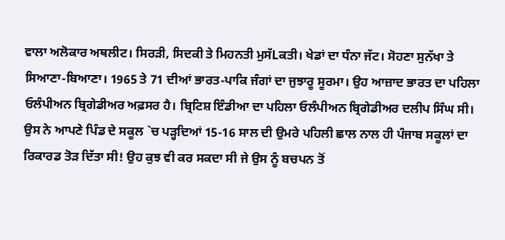ਵਾਲਾ ਅਲੋਕਾਰ ਅਥਲੀਟ। ਸਿਰੜੀ, ਸਿਦਕੀ ਤੇ ਮਿਹਨਤੀ ਮੁਸੱLਕਤੀ। ਖੇਡਾਂ ਦਾ ਧੰਨਾ ਜੱਟ। ਸੋਹਣਾ ਸੁਨੱਖਾ ਤੇ ਸਿਆਣਾ-ਬਿਆਣਾ। 1965 ਤੇ 71 ਦੀਆਂ ਭਾਰਤ-ਪਾਕਿ ਜੰਗਾਂ ਦਾ ਜੁਝਾਰੂ ਸੂਰਮਾ। ਉਹ ਆਜ਼ਾਦ ਭਾਰਤ ਦਾ ਪਹਿਲਾ ਓਲੰਪੀਅਨ ਬ੍ਰਿਗੇਡੀਅਰ ਅਫ਼ਸਰ ਹੈ। ਬ੍ਰਿਟਿਸ਼ ਇੰਡੀਆ ਦਾ ਪਹਿਲਾ ਓਲੰਪੀਅਨ ਬ੍ਰਿਗੇਡੀਅਰ ਦਲੀਪ ਸਿੰਘ ਸੀ।
ਉਸ ਨੇ ਆਪਣੇ ਪਿੰਡ ਦੇ ਸਕੂਲ `ਚ ਪੜ੍ਹਦਿਆਂ 15-16 ਸਾਲ ਦੀ ਉਮਰੇ ਪਹਿਲੀ ਛਾਲ ਨਾਲ ਹੀ ਪੰਜਾਬ ਸਕੂਲਾਂ ਦਾ ਰਿਕਾਰਡ ਤੋੜ ਦਿੱਤਾ ਸੀ! ਉਹ ਕੁਝ ਵੀ ਕਰ ਸਕਦਾ ਸੀ ਜੇ ਉਸ ਨੂੰ ਬਚਪਨ ਤੋਂ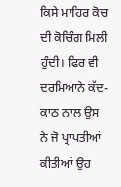ਕਿਸੇ ਮਾਹਿਰ ਕੋਚ ਦੀ ਕੋਚਿੰਗ ਮਿਲੀ ਹੁੰਦੀ। ਫਿਰ ਵੀ ਦਰਮਿਆਨੇ ਕੱਦ-ਕਾਠ ਨਾਲ ਉਸ ਨੇ ਜੋ ਪ੍ਰਾਪਤੀਆਂ ਕੀਤੀਆਂ ਉਹ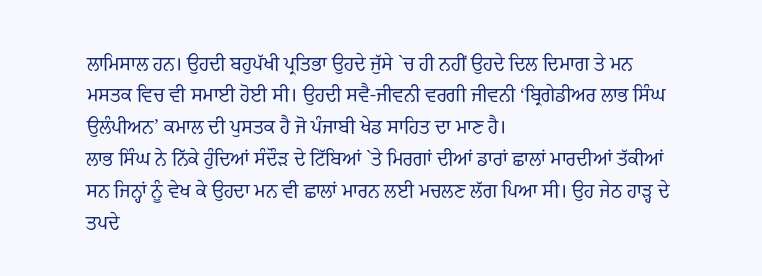ਲਾਮਿਸਾਲ ਹਨ। ਉਹਦੀ ਬਹੁਪੱਖੀ ਪ੍ਰਤਿਭਾ ਉਹਦੇ ਜੁੱਸੇ `ਚ ਹੀ ਨਹੀਂ ਉਹਦੇ ਦਿਲ ਦਿਮਾਗ ਤੇ ਮਨ ਮਸਤਕ ਵਿਚ ਵੀ ਸਮਾਈ ਹੋਈ ਸੀ। ਉਹਦੀ ਸਵੈ-ਜੀਵਨੀ ਵਰਗੀ ਜੀਵਨੀ ‘ਬ੍ਰਿਗੇਡੀਅਰ ਲਾਭ ਸਿੰਘ ਉਲੰਪੀਅਨ’ ਕਮਾਲ ਦੀ ਪੁਸਤਕ ਹੈ ਜੋ ਪੰਜਾਬੀ ਖੇਡ ਸਾਹਿਤ ਦਾ ਮਾਣ ਹੈ।
ਲਾਭ ਸਿੰਘ ਨੇ ਨਿੱਕੇ ਹੁੰਦਿਆਂ ਸੰਦੌੜ ਦੇ ਟਿੱਬਿਆਂ `ਤੇ ਮਿਰਗਾਂ ਦੀਆਂ ਡਾਰਾਂ ਛਾਲਾਂ ਮਾਰਦੀਆਂ ਤੱਕੀਆਂ ਸਨ ਜਿਨ੍ਹਾਂ ਨੂੰ ਵੇਖ ਕੇ ਉਹਦਾ ਮਨ ਵੀ ਛਾਲਾਂ ਮਾਰਨ ਲਈ ਮਚਲਣ ਲੱਗ ਪਿਆ ਸੀ। ਉਹ ਜੇਠ ਹਾੜ੍ਹ ਦੇ ਤਪਦੇ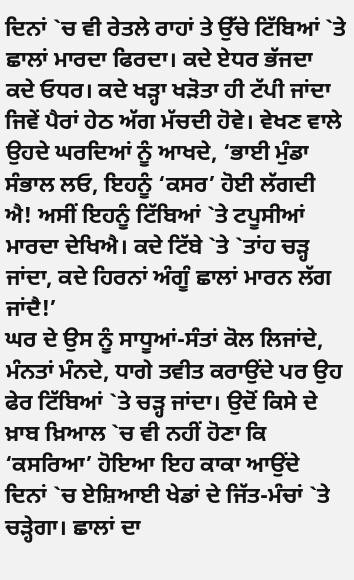ਦਿਨਾਂ `ਚ ਵੀ ਰੇਤਲੇ ਰਾਹਾਂ ਤੇ ਉੱਚੇ ਟਿੱਬਿਆਂ `ਤੇ ਛਾਲਾਂ ਮਾਰਦਾ ਫਿਰਦਾ। ਕਦੇ ਏਧਰ ਭੱਜਦਾ ਕਦੇ ਓਧਰ। ਕਦੇ ਖੜ੍ਹਾ ਖੜੋਤਾ ਹੀ ਟੱਪੀ ਜਾਂਦਾ ਜਿਵੇਂ ਪੈਰਾਂ ਹੇਠ ਅੱਗ ਮੱਚਦੀ ਹੋਵੇ। ਵੇਖਣ ਵਾਲੇ ਉਹਦੇ ਘਰਦਿਆਂ ਨੂੰ ਆਖਦੇ, ‘ਭਾਈ ਮੁੰਡਾ ਸੰਭਾਲ ਲਓ, ਇਹਨੂੰ ‘ਕਸਰ’ ਹੋਈ ਲੱਗਦੀ ਐ! ਅਸੀਂ ਇਹਨੂੰ ਟਿੱਬਿਆਂ `ਤੇ ਟਪੂਸੀਆਂ ਮਾਰਦਾ ਦੇਖਿਐ। ਕਦੇ ਟਿੱਬੇ `ਤੇ `ਤਾਂਹ ਚੜ੍ਹ ਜਾਂਦਾ, ਕਦੇ ਹਿਰਨਾਂ ਅੰਗੂੰ ਛਾਲਾਂ ਮਾਰਨ ਲੱਗ ਜਾਂਦੈ!’
ਘਰ ਦੇ ਉਸ ਨੂੰ ਸਾਧੂਆਂ-ਸੰਤਾਂ ਕੋਲ ਲਿਜਾਂਦੇ, ਮੰਨਤਾਂ ਮੰਨਦੇ, ਧਾਗੇ ਤਵੀਤ ਕਰਾਉਂਦੇ ਪਰ ਉਹ ਫੇਰ ਟਿੱਬਿਆਂ `ਤੇ ਚੜ੍ਹ ਜਾਂਦਾ। ਉਦੋਂ ਕਿਸੇ ਦੇ ਖ਼ਾਬ ਖ਼ਿਆਲ `ਚ ਵੀ ਨਹੀਂ ਹੋਣਾ ਕਿ ‘ਕਸਰਿਆ’ ਹੋਇਆ ਇਹ ਕਾਕਾ ਆਉਂਦੇ ਦਿਨਾਂ `ਚ ਏਸ਼ਿਆਈ ਖੇਡਾਂ ਦੇ ਜਿੱਤ-ਮੰਚਾਂ `ਤੇ ਚੜ੍ਹੇਗਾ। ਛਾਲਾਂ ਦਾ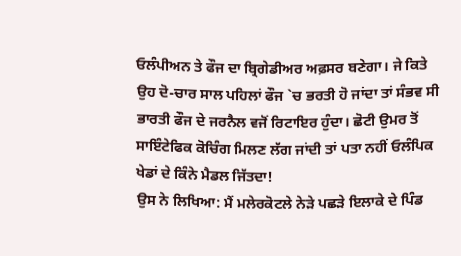ਓਲੰਪੀਅਨ ਤੇ ਫੌਜ ਦਾ ਬ੍ਰਿਗੇਡੀਅਰ ਅਫ਼ਸਰ ਬਣੇਗਾ। ਜੇ ਕਿਤੇ ਉਹ ਦੋ-ਚਾਰ ਸਾਲ ਪਹਿਲਾਂ ਫੌਜ `ਚ ਭਰਤੀ ਹੋ ਜਾਂਦਾ ਤਾਂ ਸੰਭਵ ਸੀ ਭਾਰਤੀ ਫੌਜ ਦੇ ਜਰਨੈਲ ਵਜੋਂ ਰਿਟਾਇਰ ਹੁੰਦਾ। ਛੋਟੀ ਉਮਰ ਤੋਂ ਸਾਇੰਟੇਫਿਕ ਕੋਚਿੰਗ ਮਿਲਣ ਲੱਗ ਜਾਂਦੀ ਤਾਂ ਪਤਾ ਨਹੀਂ ਓਲੰਪਿਕ ਖੇਡਾਂ ਦੇ ਕਿੰਨੇ ਮੈਡਲ ਜਿੱਤਦਾ!
ਉਸ ਨੇ ਲਿਖਿਆ: ਮੈਂ ਮਲੇਰਕੋਟਲੇ ਨੇੜੇ ਪਛੜੇ ਇਲਾਕੇ ਦੇ ਪਿੰਡ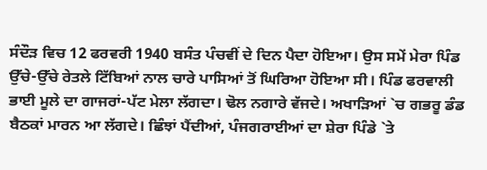ਸੰਦੌੜ ਵਿਚ 12 ਫਰਵਰੀ 1940 ਬਸੰਤ ਪੰਚਵੀਂ ਦੇ ਦਿਨ ਪੈਦਾ ਹੋਇਆ। ਉਸ ਸਮੇਂ ਮੇਰਾ ਪਿੰਡ ਉੱਚੇ-ਉੱਚੇ ਰੇਤਲੇ ਟਿੱਬਿਆਂ ਨਾਲ ਚਾਰੇ ਪਾਸਿਆਂ ਤੋਂ ਘਿਰਿਆ ਹੋਇਆ ਸੀ। ਪਿੰਡ ਫਰਵਾਲੀ ਭਾਈ ਮੂਲੇ ਦਾ ਗਾਜਰਾਂ-ਪੱਟ ਮੇਲਾ ਲੱਗਦਾ। ਢੋਲ ਨਗਾਰੇ ਵੱਜਦੇ। ਅਖਾੜਿਆਂ `ਚ ਗਭਰੂ ਡੰਡ ਬੈਠਕਾਂ ਮਾਰਨ ਆ ਲੱਗਦੇ। ਛਿੰਝਾਂ ਪੈਂਦੀਆਂ, ਪੰਜਗਰਾਈਆਂ ਦਾ ਸ਼ੇਰਾ ਪਿੰਡੇ `ਤੇ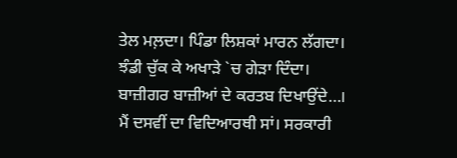ਤੇਲ ਮਲ਼ਦਾ। ਪਿੰਡਾ ਲਿਸ਼ਕਾਂ ਮਾਰਨ ਲੱਗਦਾ। ਝੰਡੀ ਚੁੱਕ ਕੇ ਅਖਾੜੇ `ਚ ਗੇੜਾ ਦਿੰਦਾ। ਬਾਜ਼ੀਗਰ ਬਾਜ਼ੀਆਂ ਦੇ ਕਰਤਬ ਦਿਖਾਉਂਦੇ…। ਮੈਂ ਦਸਵੀਂ ਦਾ ਵਿਦਿਆਰਥੀ ਸਾਂ। ਸਰਕਾਰੀ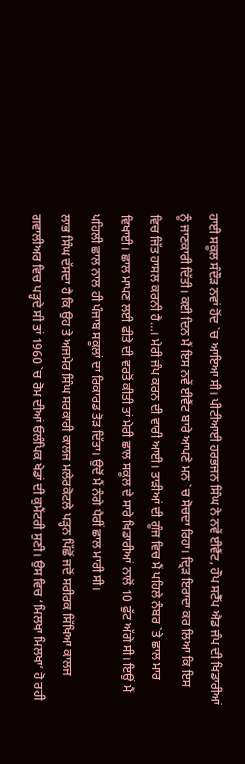ਹਾਈ ਸਕੂਲ ਸੰਦੌੜ ਨਵਾਂ ਹੋਂਦ `ਚ ਆਇਆ ਸੀ। ਪੀਟੀਆਈ ਹਰਭਜਨ ਸਿੰਘ ਨੇ ਨਵੇਂ ਈਵੈਂਟ, ਹੌਪ ਸਟੈੱਪ ਐਡ ਜੰਪ ਦੀ ਖਿਡਾਰੀਆਂ ਨੂੰ ਜਾਣਕਾਰੀ ਦਿੱਤੀ। ਕਈ ਦਿਨ ਮੈਂ ਇਸ ਨਵੇਂ ਈਵੈਂਟ ਬਾਰੇ ਆਪਣੇ ਮਨ `ਚ ਸੋਚਦਾ ਰਿਹਾ। ਦ੍ਰਿੜ ਇਰਾਦਾ ਕਰ ਲਿਆ ਕਿ ਇਸ ਵਿਚ ਜਿੱਤ ਹਾਸਲ ਕਰਨੀ ਹੈ…। ਮੇਰੀ ਜੰਪ ਕਰਨ ਦੀ ਵਾਰੀ ਆਈ। ਤਾੜੀਆਂ ਦੀ ਗੂੰਜ ਵਿਚ ਮੈਂ ਪਹਿਲੇ ਨੰਬਰ `ਤੇ ਛਾਲ ਮਾਰ ਵਿਖਾਈ। ਛਾਲ ਮਾਪਣ ਲਈ ਫੀਤੇ ਦੀ ਵਰਤੋਂ ਕੀਤੀ ਤਾਂ ਮੇਰੀ ਛਾਲ ਸਕੂਲ ਦੇ ਸਾਰੇ ਖਿਡਾਰੀਆਂ ਨਾਲੋਂ 10 ਫੁੱਟ ਅੱਗੇ ਸੀ। ਇਉਂ ਮੈਂ ਪਹਿਲੀ ਛਾਲ ਨਾਲ ਹੀ ਪੰਜਾਬ ਸਕੂਲਾਂ ਦਾ ਰਿਕਾਰਡ ਤੋੜ ਦਿੱਤਾ। ਉਦੋਂ ਮੈਂ ਨੰਗੇ ਪੈਰੀਂ ਛਾਲ ਮਾਰੀ ਸੀ।
ਲਾਭ ਸਿੰਘ ਦੱਸਦਾ ਹੈ ਕਿ ਉਹ ਤੇ ਅਜਮੇਰ ਸਿੰਘ ਸਰਕਾਰੀ ਕਾਲਜ ਮਲੇਰਕੋਟਲੇ ਪੜ੍ਹਨ ਪਿੱਛੋਂ ਜਦੋਂ ਸਰੀਰਕ ਸਿੱਖਿਆ ਕਾਲਜ ਗਵਾਲੀਅਰ ਵਿਚ ਪੜ੍ਹਦੇ ਸੀ ਤਾਂ 1960 `ਚ ਰੋਮ ਦੀਆਂ ਓਲੰਪਿਕ ਖੇਡਾਂ ਦੀ ਕੁਮੈਂਟਰੀ ਸੁਣੀ। ਉਸ ਵਿਚ ‘ਮਿਲਖਾ ਮਿਲਖਾ’ ਹੋ ਰਹੀ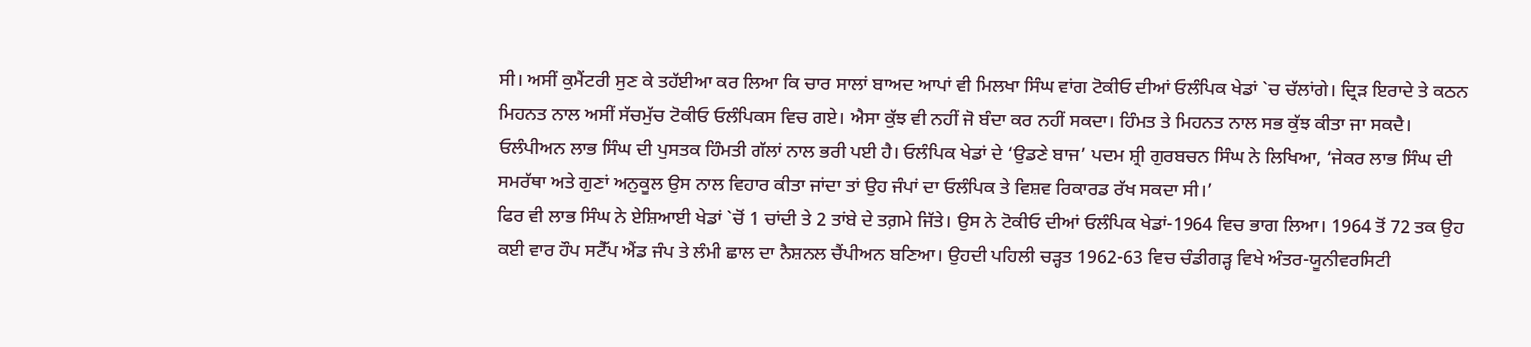ਸੀ। ਅਸੀਂ ਕੁਮੈਂਟਰੀ ਸੁਣ ਕੇ ਤਹੱਈਆ ਕਰ ਲਿਆ ਕਿ ਚਾਰ ਸਾਲਾਂ ਬਾਅਦ ਆਪਾਂ ਵੀ ਮਿਲਖਾ ਸਿੰਘ ਵਾਂਗ ਟੋਕੀਓ ਦੀਆਂ ਓਲੰਪਿਕ ਖੇਡਾਂ `ਚ ਚੱਲਾਂਗੇ। ਦ੍ਰਿੜ ਇਰਾਦੇ ਤੇ ਕਠਨ ਮਿਹਨਤ ਨਾਲ ਅਸੀਂ ਸੱਚਮੁੱਚ ਟੋਕੀਓ ਓਲੰਪਿਕਸ ਵਿਚ ਗਏ। ਐਸਾ ਕੁੱਝ ਵੀ ਨਹੀਂ ਜੋ ਬੰਦਾ ਕਰ ਨਹੀਂ ਸਕਦਾ। ਹਿੰਮਤ ਤੇ ਮਿਹਨਤ ਨਾਲ ਸਭ ਕੁੱਝ ਕੀਤਾ ਜਾ ਸਕਦੈ। ਓਲੰਪੀਅਨ ਲਾਭ ਸਿੰਘ ਦੀ ਪੁਸਤਕ ਹਿੰਮਤੀ ਗੱਲਾਂ ਨਾਲ ਭਰੀ ਪਈ ਹੈ। ਓਲੰਪਿਕ ਖੇਡਾਂ ਦੇ ‘ਉਡਣੇ ਬਾਜ’ ਪਦਮ ਸ਼੍ਰੀ ਗੁਰਬਚਨ ਸਿੰਘ ਨੇ ਲਿਖਿਆ, ‘ਜੇਕਰ ਲਾਭ ਸਿੰਘ ਦੀ ਸਮਰੱਥਾ ਅਤੇ ਗੁਣਾਂ ਅਨੁਕੂਲ ਉਸ ਨਾਲ ਵਿਹਾਰ ਕੀਤਾ ਜਾਂਦਾ ਤਾਂ ਉਹ ਜੰਪਾਂ ਦਾ ਓਲੰਪਿਕ ਤੇ ਵਿਸ਼ਵ ਰਿਕਾਰਡ ਰੱਖ ਸਕਦਾ ਸੀ।’
ਫਿਰ ਵੀ ਲਾਭ ਸਿੰਘ ਨੇ ਏਸ਼ਿਆਈ ਖੇਡਾਂ `ਚੋਂ 1 ਚਾਂਦੀ ਤੇ 2 ਤਾਂਬੇ ਦੇ ਤਗ਼ਮੇ ਜਿੱਤੇ। ਉਸ ਨੇ ਟੋਕੀਓ ਦੀਆਂ ਓਲੰਪਿਕ ਖੇਡਾਂ-1964 ਵਿਚ ਭਾਗ ਲਿਆ। 1964 ਤੋਂ 72 ਤਕ ਉਹ ਕਈ ਵਾਰ ਹੌਪ ਸਟੈੱਪ ਐਂਡ ਜੰਪ ਤੇ ਲੰਮੀ ਛਾਲ ਦਾ ਨੈਸ਼ਨਲ ਚੈਂਪੀਅਨ ਬਣਿਆ। ਉਹਦੀ ਪਹਿਲੀ ਚੜ੍ਹਤ 1962-63 ਵਿਚ ਚੰਡੀਗੜ੍ਹ ਵਿਖੇ ਅੰਤਰ-ਯੂਨੀਵਰਸਿਟੀ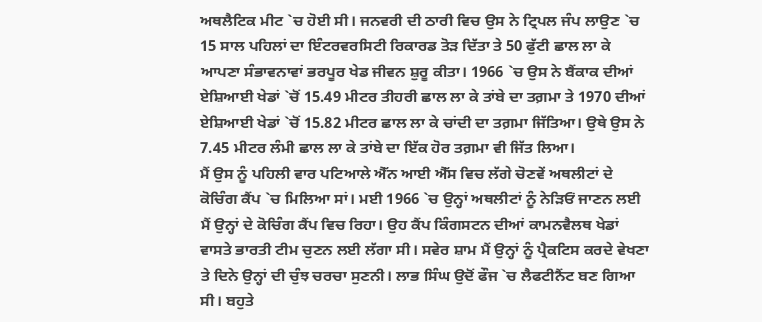ਅਥਲੈਟਿਕ ਮੀਟ `ਚ ਹੋਈ ਸੀ। ਜਨਵਰੀ ਦੀ ਠਾਰੀ ਵਿਚ ਉਸ ਨੇ ਟ੍ਰਿਪਲ ਜੰਪ ਲਾਉਣ `ਚ 15 ਸਾਲ ਪਹਿਲਾਂ ਦਾ ਇੰਟਰਵਰਸਿਟੀ ਰਿਕਾਰਡ ਤੋੜ ਦਿੱਤਾ ਤੇ 50 ਫੁੱਟੀ ਛਾਲ ਲਾ ਕੇ ਆਪਣਾ ਸੰਭਾਵਨਾਵਾਂ ਭਰਪੂਰ ਖੇਡ ਜੀਵਨ ਸ਼ੁਰੂ ਕੀਤਾ। 1966 `ਚ ਉਸ ਨੇ ਬੈਂਕਾਕ ਦੀਆਂ ਏਸ਼ਿਆਈ ਖੇਡਾਂ `ਚੋਂ 15.49 ਮੀਟਰ ਤੀਹਰੀ ਛਾਲ ਲਾ ਕੇ ਤਾਂਬੇ ਦਾ ਤਗ਼ਮਾ ਤੇ 1970 ਦੀਆਂ ਏਸ਼ਿਆਈ ਖੇਡਾਂ `ਚੋਂ 15.82 ਮੀਟਰ ਛਾਲ ਲਾ ਕੇ ਚਾਂਦੀ ਦਾ ਤਗ਼ਮਾ ਜਿੱਤਿਆ। ਉਥੇ ਉਸ ਨੇ 7.45 ਮੀਟਰ ਲੰਮੀ ਛਾਲ ਲਾ ਕੇ ਤਾਂਬੇ ਦਾ ਇੱਕ ਹੋਰ ਤਗ਼ਮਾ ਵੀ ਜਿੱਤ ਲਿਆ।
ਮੈਂ ਉਸ ਨੂੰ ਪਹਿਲੀ ਵਾਰ ਪਟਿਆਲੇ ਐੱਨ ਆਈ ਐੱਸ ਵਿਚ ਲੱਗੇ ਚੋਣਵੇਂ ਅਥਲੀਟਾਂ ਦੇ ਕੋਚਿੰਗ ਕੈਂਪ `ਚ ਮਿਲਿਆ ਸਾਂ। ਮਈ 1966 `ਚ ਉਨ੍ਹਾਂ ਅਥਲੀਟਾਂ ਨੂੰ ਨੇੜਿਓਂ ਜਾਣਨ ਲਈ ਮੈਂ ਉਨ੍ਹਾਂ ਦੇ ਕੋਚਿੰਗ ਕੈਂਪ ਵਿਚ ਰਿਹਾ। ਉਹ ਕੈਂਪ ਕਿੰਗਸਟਨ ਦੀਆਂ ਕਾਮਨਵੈਲਥ ਖੇਡਾਂ ਵਾਸਤੇ ਭਾਰਤੀ ਟੀਮ ਚੁਣਨ ਲਈ ਲੱਗਾ ਸੀ। ਸਵੇਰ ਸ਼ਾਮ ਮੈਂ ਉਨ੍ਹਾਂ ਨੂੰ ਪ੍ਰੈਕਟਿਸ ਕਰਦੇ ਵੇਖਣਾ ਤੇ ਦਿਨੇ ਉਨ੍ਹਾਂ ਦੀ ਚੁੰਝ ਚਰਚਾ ਸੁਣਨੀ। ਲਾਭ ਸਿੰਘ ਉਦੋਂ ਫੌਜ `ਚ ਲੈਫਟੀਨੈਂਟ ਬਣ ਗਿਆ ਸੀ। ਬਹੁਤੇ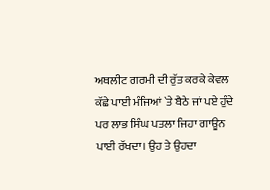ਅਥਲੀਟ ਗਰਮੀ ਦੀ ਰੁੱਤ ਕਰਕੇ ਕੇਵਲ ਕੱਛੇ ਪਾਈ ਮੰਜਿਆਂ `ਤੇ ਬੈਠੇ ਜਾਂ ਪਏ ਹੁੰਦੇ ਪਰ ਲਾਭ ਸਿੰਘ ਪਤਲਾ ਜਿਹਾ ਗਾਊਨ ਪਾਈ ਰੱਖਦਾ। ਉਹ ਤੇ ਉਹਦਾ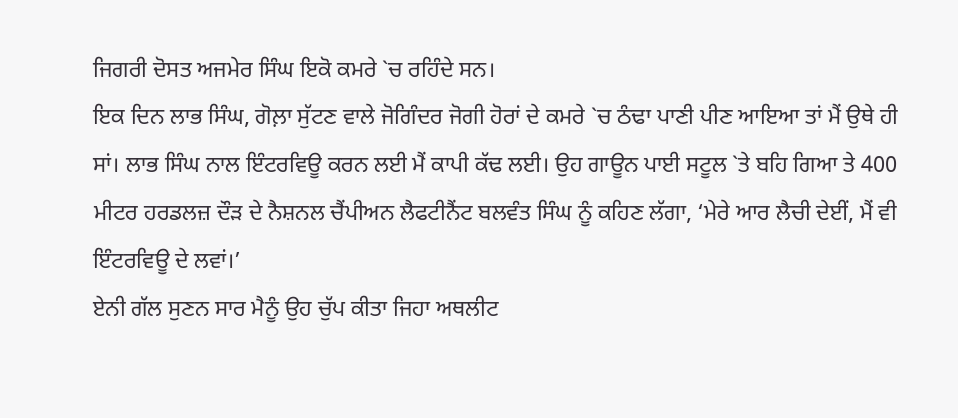ਜਿਗਰੀ ਦੋਸਤ ਅਜਮੇਰ ਸਿੰਘ ਇਕੋ ਕਮਰੇ `ਚ ਰਹਿੰਦੇ ਸਨ।
ਇਕ ਦਿਨ ਲਾਭ ਸਿੰਘ, ਗੋਲ਼ਾ ਸੁੱਟਣ ਵਾਲੇ ਜੋਗਿੰਦਰ ਜੋਗੀ ਹੋਰਾਂ ਦੇ ਕਮਰੇ `ਚ ਠੰਢਾ ਪਾਣੀ ਪੀਣ ਆਇਆ ਤਾਂ ਮੈਂ ਉਥੇ ਹੀ ਸਾਂ। ਲਾਭ ਸਿੰਘ ਨਾਲ ਇੰਟਰਵਿਊ ਕਰਨ ਲਈ ਮੈਂ ਕਾਪੀ ਕੱਢ ਲਈ। ਉਹ ਗਾਊਨ ਪਾਈ ਸਟੂਲ `ਤੇ ਬਹਿ ਗਿਆ ਤੇ 400 ਮੀਟਰ ਹਰਡਲਜ਼ ਦੌੜ ਦੇ ਨੈਸ਼ਨਲ ਚੈਂਪੀਅਨ ਲੈਫਟੀਨੈਂਟ ਬਲਵੰਤ ਸਿੰਘ ਨੂੰ ਕਹਿਣ ਲੱਗਾ, ‘ਮੇਰੇ ਆਰ ਲੈਚੀ ਦੇਈਂ, ਮੈਂ ਵੀ ਇੰਟਰਵਿਊ ਦੇ ਲਵਾਂ।’
ਏਨੀ ਗੱਲ ਸੁਣਨ ਸਾਰ ਮੈਨੂੰ ਉਹ ਚੁੱਪ ਕੀਤਾ ਜਿਹਾ ਅਥਲੀਟ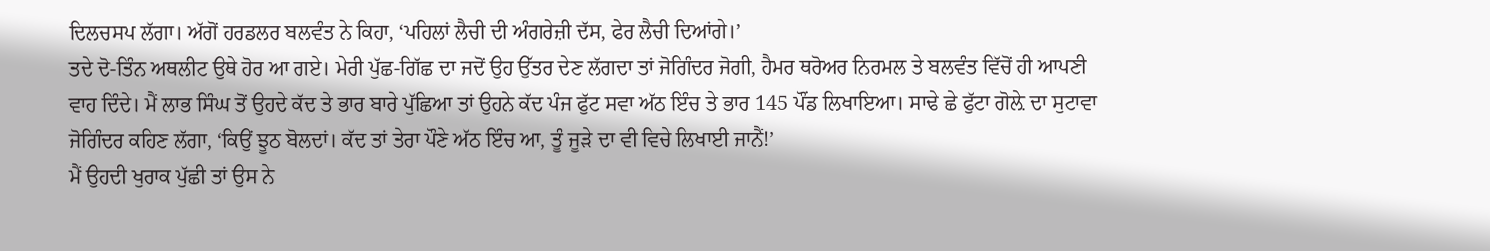ਦਿਲਚਸਪ ਲੱਗਾ। ਅੱਗੋਂ ਹਰਡਲਰ ਬਲਵੰਤ ਨੇ ਕਿਹਾ, ‘ਪਹਿਲਾਂ ਲੈਚੀ ਦੀ ਅੰਗਰੇਜ਼ੀ ਦੱਸ, ਫੇਰ ਲੈਚੀ ਦਿਆਂਗੇ।’
ਤਦੇ ਦੋ-ਤਿੰਨ ਅਥਲੀਟ ਉਥੇ ਹੋਰ ਆ ਗਏ। ਮੇਰੀ ਪੁੱਛ-ਗਿੱਛ ਦਾ ਜਦੋਂ ਉਹ ਉੱਤਰ ਦੇਣ ਲੱਗਦਾ ਤਾਂ ਜੋਗਿੰਦਰ ਜੋਗੀ, ਹੈਮਰ ਥਰੋਅਰ ਨਿਰਮਲ ਤੇ ਬਲਵੰਤ ਵਿੱਚੋਂ ਹੀ ਆਪਣੀ ਵਾਹ ਦਿੰਦੇ। ਮੈਂ ਲਾਭ ਸਿੰਘ ਤੋਂ ਉਹਦੇ ਕੱਦ ਤੇ ਭਾਰ ਬਾਰੇ ਪੁੱਛਿਆ ਤਾਂ ਉਹਨੇ ਕੱਦ ਪੰਜ ਫੁੱਟ ਸਵਾ ਅੱਠ ਇੰਚ ਤੇ ਭਾਰ 145 ਪੌਂਡ ਲਿਖਾਇਆ। ਸਾਢੇ ਛੇ ਫੁੱਟਾ ਗੋਲ਼ੇ ਦਾ ਸੁਟਾਵਾ ਜੋਗਿੰਦਰ ਕਹਿਣ ਲੱਗਾ, ‘ਕਿਉਂ ਝੂਠ ਬੋਲਦਾਂ। ਕੱਦ ਤਾਂ ਤੇਰਾ ਪੌਣੇ ਅੱਠ ਇੰਚ ਆ, ਤੂੰ ਜੂੜੇ ਦਾ ਵੀ ਵਿਚੇ ਲਿਖਾਈ ਜਾਨੈਂ!’
ਮੈਂ ਉਹਦੀ ਖੁਰਾਕ ਪੁੱਛੀ ਤਾਂ ਉਸ ਨੇ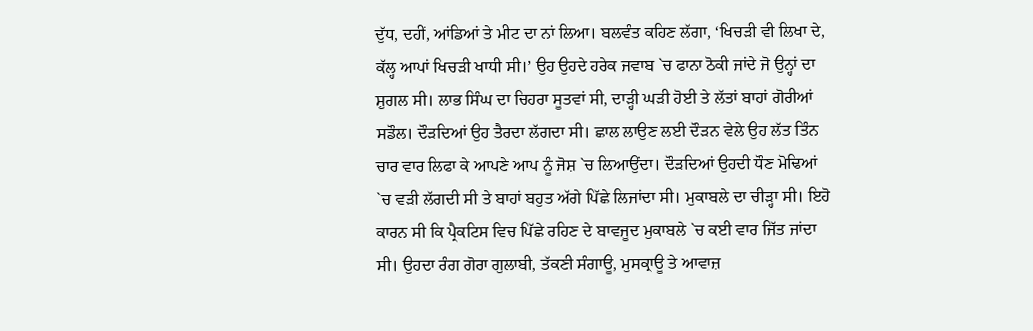ਦੁੱਧ, ਦਹੀਂ, ਆਂਡਿਆਂ ਤੇ ਮੀਟ ਦਾ ਨਾਂ ਲਿਆ। ਬਲਵੰਤ ਕਹਿਣ ਲੱਗਾ, ‘ਖਿਚੜੀ ਵੀ ਲਿਖਾ ਦੇ, ਕੱਲ੍ਹ ਆਪਾਂ ਖਿਚੜੀ ਖਾਧੀ ਸੀ।’ ਉਹ ਉਹਦੇ ਹਰੇਕ ਜਵਾਬ `ਚ ਫਾਨਾ ਠੋਕੀ ਜਾਂਦੇ ਜੋ ਉਨ੍ਹਾਂ ਦਾ ਸ਼ੁਗਲ ਸੀ। ਲਾਭ ਸਿੰਘ ਦਾ ਚਿਹਰਾ ਸੂਤਵਾਂ ਸੀ, ਦਾੜ੍ਹੀ ਘੜੀ ਹੋਈ ਤੇ ਲੱਤਾਂ ਬਾਹਾਂ ਗੋਰੀਆਂ ਸਡੌਲ। ਦੌੜਦਿਆਂ ਉਹ ਤੈਰਦਾ ਲੱਗਦਾ ਸੀ। ਛਾਲ ਲਾਉਣ ਲਈ ਦੌੜਨ ਵੇਲੇ ਉਹ ਲੱਤ ਤਿੰਨ ਚਾਰ ਵਾਰ ਲਿਫਾ ਕੇ ਆਪਣੇ ਆਪ ਨੂੰ ਜੋਸ਼ `ਚ ਲਿਆਉਂਦਾ। ਦੌੜਦਿਆਂ ਉਹਦੀ ਧੌਣ ਮੋਢਿਆਂ `ਚ ਵੜੀ ਲੱਗਦੀ ਸੀ ਤੇ ਬਾਹਾਂ ਬਹੁਤ ਅੱਗੇ ਪਿੱਛੇ ਲਿਜਾਂਦਾ ਸੀ। ਮੁਕਾਬਲੇ ਦਾ ਚੀੜ੍ਹਾ ਸੀ। ਇਹੋ ਕਾਰਨ ਸੀ ਕਿ ਪ੍ਰੈਕਟਿਸ ਵਿਚ ਪਿੱਛੇ ਰਹਿਣ ਦੇ ਬਾਵਜੂਦ ਮੁਕਾਬਲੇ `ਚ ਕਈ ਵਾਰ ਜਿੱਤ ਜਾਂਦਾ ਸੀ। ਉਹਦਾ ਰੰਗ ਗੋਰਾ ਗੁਲਾਬੀ, ਤੱਕਣੀ ਸੰਗਾਊ, ਮੁਸਕ੍ਰਾਊ ਤੇ ਆਵਾਜ਼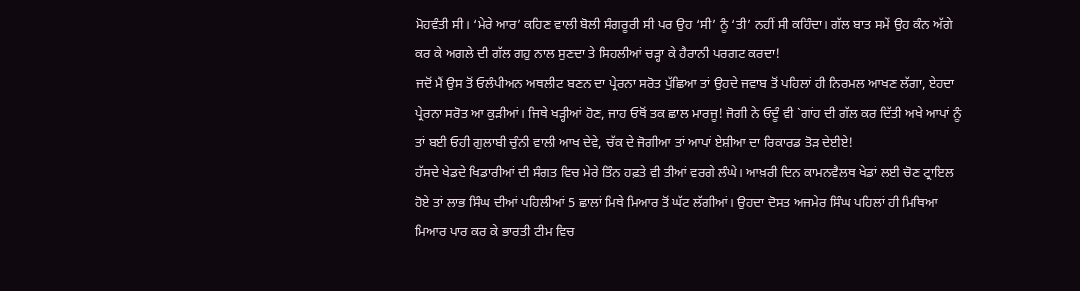ਮੋਹਵੰਤੀ ਸੀ। ‘ਮੇਰੇ ਆਰ’ ਕਹਿਣ ਵਾਲੀ ਬੋਲੀ ਸੰਗਰੂਰੀ ਸੀ ਪਰ ਉਹ ‘ਸੀ’ ਨੂੰ ‘ਤੀ’ ਨਹੀਂ ਸੀ ਕਹਿੰਦਾ। ਗੱਲ ਬਾਤ ਸਮੇਂ ਉਹ ਕੰਨ ਅੱਗੇ ਕਰ ਕੇ ਅਗਲੇ ਦੀ ਗੱਲ ਗਹੁ ਨਾਲ ਸੁਣਦਾ ਤੇ ਸਿਹਲੀਆਂ ਚੜ੍ਹਾ ਕੇ ਹੈਰਾਨੀ ਪਰਗਟ ਕਰਦਾ!
ਜਦੋਂ ਮੈਂ ਉਸ ਤੋਂ ਓਲੰਪੀਅਨ ਅਥਲੀਟ ਬਣਨ ਦਾ ਪ੍ਰੇਰਨਾ ਸਰੋਤ ਪੁੱਛਿਆ ਤਾਂ ਉਹਦੇ ਜਵਾਬ ਤੋਂ ਪਹਿਲਾਂ ਹੀ ਨਿਰਮਲ ਆਖਣ ਲੱਗਾ, ਏਹਦਾ ਪ੍ਰੇਰਨਾ ਸਰੋਤ ਆ ਕੁੜੀਆਂ। ਜਿਥੇ ਖੜ੍ਹੀਆਂ ਹੋਣ, ਜਾਹ ਓਥੋਂ ਤਕ ਛਾਲ ਮਾਰਜੂ! ਜੋਗੀ ਨੇ ਓਦੂੰ ਵੀ `ਗਾਂਹ ਦੀ ਗੱਲ ਕਰ ਦਿੱਤੀ ਅਖੇ ਆਪਾਂ ਨੂੰ ਤਾਂ ਬਈ ਓਹੀ ਗੁਲਾਬੀ ਚੁੰਨੀ ਵਾਲੀ ਆਖ ਦੇਵੇ, ਚੱਕ ਦੇ ਜੋਗੀਆ ਤਾਂ ਆਪਾਂ ਏਸ਼ੀਆ ਦਾ ਰਿਕਾਰਡ ਤੋੜ ਦੇਈਏ!
ਹੱਸਦੇ ਖੇਡਦੇ ਖਿਡਾਰੀਆਂ ਦੀ ਸੰਗਤ ਵਿਚ ਮੇਰੇ ਤਿੰਨ ਹਫ਼ਤੇ ਵੀ ਤੀਆਂ ਵਰਗੇ ਲੰਘੇ। ਆਖ਼ਰੀ ਦਿਨ ਕਾਮਨਵੈਲਥ ਖੇਡਾਂ ਲਈ ਚੋਣ ਟ੍ਰਾਇਲ ਹੋਏ ਤਾਂ ਲਾਭ ਸਿੰਘ ਦੀਆਂ ਪਹਿਲੀਆਂ 5 ਛਾਲਾਂ ਮਿਥੇ ਮਿਆਰ ਤੋਂ ਘੱਟ ਲੱਗੀਆਂ। ਉਹਦਾ ਦੋਸਤ ਅਜਮੇਰ ਸਿੰਘ ਪਹਿਲਾਂ ਹੀ ਮਿਥਿਆ ਮਿਆਰ ਪਾਰ ਕਰ ਕੇ ਭਾਰਤੀ ਟੀਮ ਵਿਚ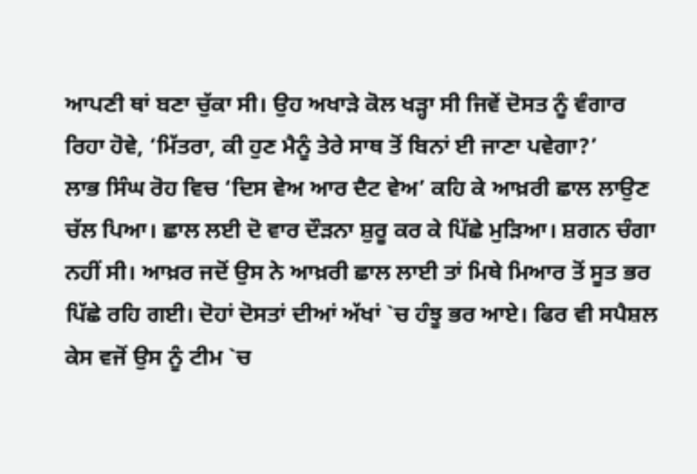ਆਪਣੀ ਥਾਂ ਬਣਾ ਚੁੱਕਾ ਸੀ। ਉਹ ਅਖਾੜੇ ਕੋਲ ਖੜ੍ਹਾ ਸੀ ਜਿਵੇਂ ਦੋਸਤ ਨੂੰ ਵੰਗਾਰ ਰਿਹਾ ਹੋਵੇ, ‘ਮਿੱਤਰਾ, ਕੀ ਹੁਣ ਮੈਨੂੰ ਤੇਰੇ ਸਾਥ ਤੋਂ ਬਿਨਾਂ ਈ ਜਾਣਾ ਪਵੇਗਾ?’
ਲਾਭ ਸਿੰਘ ਰੋਹ ਵਿਚ ‘ਦਿਸ ਵੇਅ ਆਰ ਦੈਟ ਵੇਅ’ ਕਹਿ ਕੇ ਆਖ਼ਰੀ ਛਾਲ ਲਾਉਣ ਚੱਲ ਪਿਆ। ਛਾਲ ਲਈ ਦੋ ਵਾਰ ਦੌੜਨਾ ਸ਼ੁਰੂ ਕਰ ਕੇ ਪਿੱਛੇ ਮੁੜਿਆ। ਸ਼ਗਨ ਚੰਗਾ ਨਹੀਂ ਸੀ। ਆਖ਼ਰ ਜਦੋਂ ਉਸ ਨੇ ਆਖ਼ਰੀ ਛਾਲ ਲਾਈ ਤਾਂ ਮਿਥੇ ਮਿਆਰ ਤੋਂ ਸੂਤ ਭਰ ਪਿੱਛੇ ਰਹਿ ਗਈ। ਦੋਹਾਂ ਦੋਸਤਾਂ ਦੀਆਂ ਅੱਖਾਂ `ਚ ਹੰਝੂ ਭਰ ਆਏ। ਫਿਰ ਵੀ ਸਪੈਸ਼ਲ ਕੇਸ ਵਜੋਂ ਉਸ ਨੂੰ ਟੀਮ `ਚ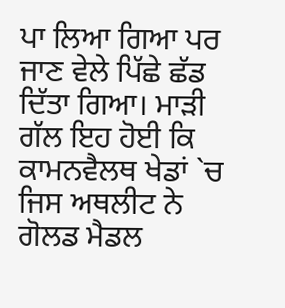ਪਾ ਲਿਆ ਗਿਆ ਪਰ ਜਾਣ ਵੇਲੇ ਪਿੱਛੇ ਛੱਡ ਦਿੱਤਾ ਗਿਆ। ਮਾੜੀ ਗੱਲ ਇਹ ਹੋਈ ਕਿ ਕਾਮਨਵੈਲਥ ਖੇਡਾਂ `ਚ ਜਿਸ ਅਥਲੀਟ ਨੇ ਗੋਲਡ ਮੈਡਲ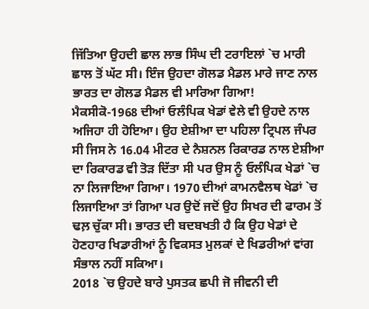ਜਿੱਤਿਆ ਉਹਦੀ ਛਾਲ ਲਾਭ ਸਿੰਘ ਦੀ ਟਰਾਇਲਾਂ `ਚ ਮਾਰੀ ਛਾਲ ਤੋਂ ਘੱਟ ਸੀ। ਇੰਜ ਉਹਦਾ ਗੋਲਡ ਮੈਡਲ ਮਾਰੇ ਜਾਣ ਨਾਲ ਭਾਰਤ ਦਾ ਗੋਲਡ ਮੈਡਲ ਵੀ ਮਾਰਿਆ ਗਿਆ!
ਮੈਕਸੀਕੋ-1968 ਦੀਆਂ ਓਲੰਪਿਕ ਖੇਡਾਂ ਵੇਲੇ ਵੀ ਉਹਦੇ ਨਾਲ ਅਜਿਹਾ ਹੀ ਹੋਇਆ। ਉਹ ਏਸ਼ੀਆ ਦਾ ਪਹਿਲਾ ਟ੍ਰਿਪਲ ਜੰਪਰ ਸੀ ਜਿਸ ਨੇ 16.04 ਮੀਟਰ ਦੇ ਨੈਸ਼ਨਲ ਰਿਕਾਰਡ ਨਾਲ ਏਸ਼ੀਆ ਦਾ ਰਿਕਾਰਡ ਵੀ ਤੋੜ ਦਿੱਤਾ ਸੀ ਪਰ ਉਸ ਨੂੰ ਓਲੰਪਿਕ ਖੇਡਾਂ `ਚ ਨਾ ਲਿਜਾਇਆ ਗਿਆ। 1970 ਦੀਆਂ ਕਾਮਨਵੈਲਥ ਖੇਡਾਂ `ਚ ਲਿਜਾਇਆ ਤਾਂ ਗਿਆ ਪਰ ਉਦੋਂ ਜਦੋਂ ਉਹ ਸਿਖਰ ਦੀ ਫਾਰਮ ਤੋਂ ਢਲ਼ ਚੁੱਕਾ ਸੀ। ਭਾਰਤ ਦੀ ਬਦਬਖਤੀ ਹੈ ਕਿ ਉਹ ਖੇਡਾਂ ਦੇ ਹੋਣਹਾਰ ਖਿਡਾਰੀਆਂ ਨੂੰ ਵਿਕਸਤ ਮੁਲਕਾਂ ਦੇ ਖਿਡਰੀਆਂ ਵਾਂਗ ਸੰਭਾਲ ਨਹੀਂ ਸਕਿਆ।
2018 `ਚ ਉਹਦੇ ਬਾਰੇ ਪੁਸਤਕ ਛਪੀ ਜੋ ਜੀਵਨੀ ਦੀ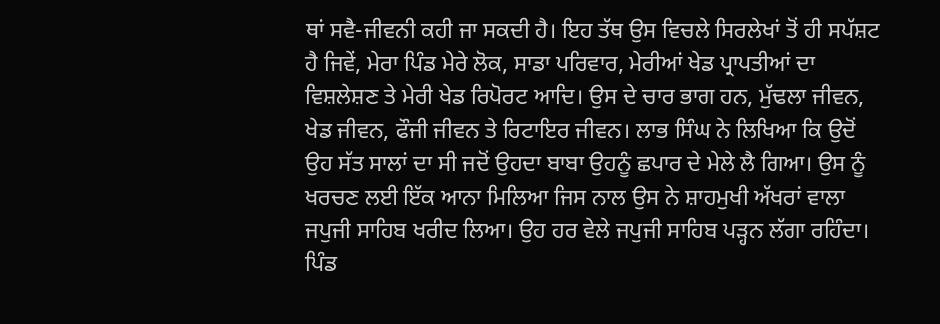ਥਾਂ ਸਵੈ-ਜੀਵਨੀ ਕਹੀ ਜਾ ਸਕਦੀ ਹੈ। ਇਹ ਤੱਥ ਉਸ ਵਿਚਲੇ ਸਿਰਲੇਖਾਂ ਤੋਂ ਹੀ ਸਪੱਸ਼ਟ ਹੈ ਜਿਵੇਂ, ਮੇਰਾ ਪਿੰਡ ਮੇਰੇ ਲੋਕ, ਸਾਡਾ ਪਰਿਵਾਰ, ਮੇਰੀਆਂ ਖੇਡ ਪ੍ਰਾਪਤੀਆਂ ਦਾ ਵਿਸ਼ਲੇਸ਼ਣ ਤੇ ਮੇਰੀ ਖੇਡ ਰਿਪੋਰਟ ਆਦਿ। ਉਸ ਦੇ ਚਾਰ ਭਾਗ ਹਨ, ਮੁੱਢਲਾ ਜੀਵਨ, ਖੇਡ ਜੀਵਨ, ਫੌਜੀ ਜੀਵਨ ਤੇ ਰਿਟਾਇਰ ਜੀਵਨ। ਲਾਭ ਸਿੰਘ ਨੇ ਲਿਖਿਆ ਕਿ ਉਦੋਂ ਉਹ ਸੱਤ ਸਾਲਾਂ ਦਾ ਸੀ ਜਦੋਂ ਉਹਦਾ ਬਾਬਾ ਉਹਨੂੰ ਛਪਾਰ ਦੇ ਮੇਲੇ ਲੈ ਗਿਆ। ਉਸ ਨੂੰ ਖਰਚਣ ਲਈ ਇੱਕ ਆਨਾ ਮਿਲਿਆ ਜਿਸ ਨਾਲ ਉਸ ਨੇ ਸ਼ਾਹਮੁਖੀ ਅੱਖਰਾਂ ਵਾਲਾ ਜਪੁਜੀ ਸਾਹਿਬ ਖਰੀਦ ਲਿਆ। ਉਹ ਹਰ ਵੇਲੇ ਜਪੁਜੀ ਸਾਹਿਬ ਪੜ੍ਹਨ ਲੱਗਾ ਰਹਿੰਦਾ। ਪਿੰਡ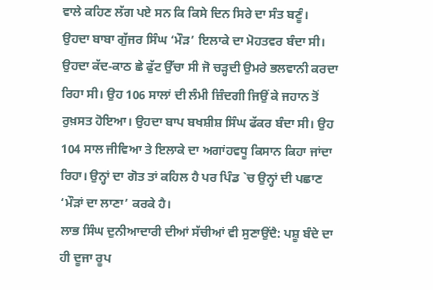ਵਾਲੇ ਕਹਿਣ ਲੱਗ ਪਏ ਸਨ ਕਿ ਕਿਸੇ ਦਿਨ ਸਿਰੇ ਦਾ ਸੰਤ ਬਣੂੰ।
ਉਹਦਾ ਬਾਬਾ ਗੁੱਜਰ ਸਿੰਘ ‘ਮੌੜ’ ਇਲਾਕੇ ਦਾ ਮੋਹਤਵਰ ਬੰਦਾ ਸੀ। ਉਹਦਾ ਕੱਦ-ਕਾਠ ਛੇ ਫੁੱਟ ਉੱਚਾ ਸੀ ਜੋ ਚੜ੍ਹਦੀ ਉਮਰੇ ਭਲਵਾਨੀ ਕਰਦਾ ਰਿਹਾ ਸੀ। ਉਹ 106 ਸਾਲਾਂ ਦੀ ਲੰਮੀ ਜ਼ਿੰਦਗੀ ਜਿਉਂ ਕੇ ਜਹਾਨ ਤੋਂ ਰੁਖ਼ਸਤ ਹੋਇਆ। ਉਹਦਾ ਬਾਪ ਬਖਸ਼ੀਸ਼ ਸਿੰਘ ਫੱਕਰ ਬੰਦਾ ਸੀ। ਉਹ 104 ਸਾਲ ਜੀਵਿਆ ਤੇ ਇਲਾਕੇ ਦਾ ਅਗਾਂਹਵਧੂ ਕਿਸਾਨ ਕਿਹਾ ਜਾਂਦਾ ਰਿਹਾ। ਉਨ੍ਹਾਂ ਦਾ ਗੋਤ ਤਾਂ ਕਹਿਲ ਹੈ ਪਰ ਪਿੰਡ `ਚ ਉਨ੍ਹਾਂ ਦੀ ਪਛਾਣ ‘ਮੌੜਾਂ ਦਾ ਲਾਣਾ’ ਕਰਕੇ ਹੈ।
ਲਾਭ ਸਿੰਘ ਦੁਨੀਆਦਾਰੀ ਦੀਆਂ ਸੱਚੀਆਂ ਵੀ ਸੁਣਾਉਂਦੈ: ਪਸ਼ੂ ਬੰਦੇ ਦਾ ਹੀ ਦੂਜਾ ਰੂਪ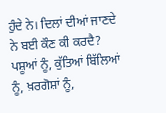ਹੁੰਦੇ ਨੇ। ਦਿਲਾਂ ਦੀਆਂ ਜਾਣਦੇ ਨੇ ਬਈ ਕੌਣ ਕੀ ਕਰਦੈ? ਪਸ਼ੂਆਂ ਨੂੰ, ਕੁੱਤਿਆਂ ਬਿੱਲਿਆਂ ਨੂੰ, ਖ਼ਰਗੋਸ਼ਾਂ ਨੂੰ,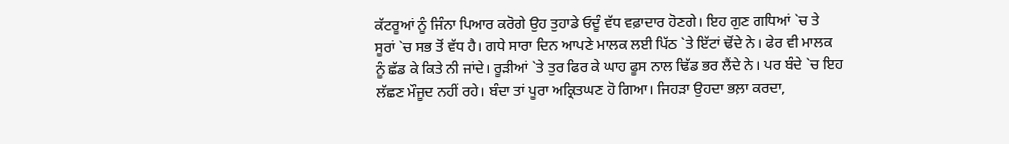ਕੱਟਰੂਆਂ ਨੂੰ ਜਿੰਨਾ ਪਿਆਰ ਕਰੋਗੇ ਉਹ ਤੁਹਾਡੇ ਓਦੂੰ ਵੱਧ ਵਫ਼ਾਦਾਰ ਹੋਣਗੇ। ਇਹ ਗੁਣ ਗਧਿਆਂ `ਚ ਤੇ ਸੂਰਾਂ `ਚ ਸਭ ਤੋਂ ਵੱਧ ਹੈ। ਗਧੇ ਸਾਰਾ ਦਿਨ ਆਪਣੇ ਮਾਲਕ ਲਈ ਪਿੱਠ `ਤੇ ਇੱਟਾਂ ਢੋਂਦੇ ਨੇ। ਫੇਰ ਵੀ ਮਾਲਕ ਨੂੰ ਛੱਡ ਕੇ ਕਿਤੇ ਨੀ ਜਾਂਦੇ। ਰੂੜੀਆਂ `ਤੇ ਤੁਰ ਫਿਰ ਕੇ ਘਾਹ ਫੂਸ ਨਾਲ ਢਿੱਡ ਭਰ ਲੈਂਦੇ ਨੇ। ਪਰ ਬੰਦੇ `ਚ ਇਹ ਲੱਛਣ ਮੌਜੂਦ ਨਹੀਂ ਰਹੇ। ਬੰਦਾ ਤਾਂ ਪੂਰਾ ਅਕ੍ਰਿਤਘਣ ਹੋ ਗਿਆ। ਜਿਹੜਾ ਉਹਦਾ ਭਲ਼ਾ ਕਰਦਾ,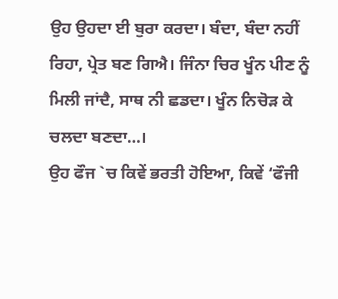ਉਹ ਉਹਦਾ ਈ ਬੁਰਾ ਕਰਦਾ। ਬੰਦਾ, ਬੰਦਾ ਨਹੀਂ ਰਿਹਾ, ਪ੍ਰੇਤ ਬਣ ਗਿਐ। ਜਿੰਨਾ ਚਿਰ ਖੂੰਨ ਪੀਣ ਨੂੰ ਮਿਲੀ ਜਾਂਦੈ, ਸਾਥ ਨੀ ਛਡਦਾ। ਖੂੰਨ ਨਿਚੋੜ ਕੇ ਚਲਦਾ ਬਣਦਾ…।
ਉਹ ਫੌਜ `ਚ ਕਿਵੇਂ ਭਰਤੀ ਹੋਇਆ, ਕਿਵੇਂ ‘ਫੌਜੀ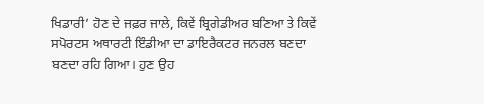ਖਿਡਾਰੀ’ ਹੋਣ ਦੇ ਜਫ਼ਰ ਜਾਲੇ, ਕਿਵੇਂ ਬ੍ਰਿਗੇਡੀਅਰ ਬਣਿਆ ਤੇ ਕਿਵੇਂ ਸਪੋਰਟਸ ਅਥਾਰਟੀ ਇੰਡੀਆ ਦਾ ਡਾਇਰੈਕਟਰ ਜਨਰਲ ਬਣਦਾ ਬਣਦਾ ਰਹਿ ਗਿਆ। ਹੁਣ ਉਹ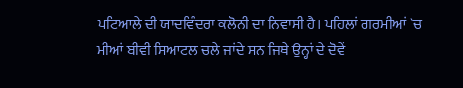ਪਟਿਆਲੇ ਦੀ ਯਾਦਵਿੰਦਰਾ ਕਲੋਨੀ ਦਾ ਨਿਵਾਸੀ ਹੈ। ਪਹਿਲਾਂ ਗਰਮੀਆਂ `ਚ ਮੀਆਂ ਬੀਵੀ ਸਿਆਟਲ ਚਲੇ ਜਾਂਦੇ ਸਨ ਜਿਥੇ ਉਨ੍ਹਾਂ ਦੇ ਦੋਵੇਂ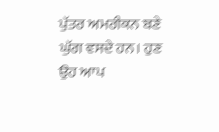ਪੁੱਤਰ ਅਮਰੀਕਨ ਬਣੇ ਘੁੱਗ ਵਸਦੇ ਹਨ। ਹੁਣ ਉਹ ਆਪ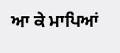ਆ ਕੇ ਮਾਪਿਆਂ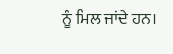ਨੂੰ ਮਿਲ ਜਾਂਦੇ ਹਨ।